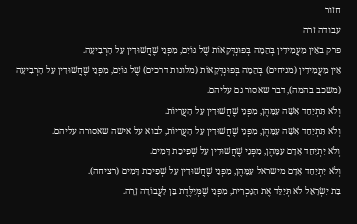חזור
עבודה זרה
פרק באֵין מַעֲמִידִין בְּהֵמָה בְּפוּנְדְּקָאוֹת שֶׁל גּוֹיִם, מִפְּנֵי שֶׁחֲשׁוּדִין עַל הָרְבִיעָה.
אֵין מַעֲמִידִין (מניחים) בְּהֵמָה בְּפוּנְדְּקָאוֹת (מלונות דרכים) שֶׁל גּוֹיִם, מִפְּנֵי שֶׁחֲשׁוּדִין עַל הָרְבִיעָה (משכב בהמה), דבר שאסור גם עליהם.
וְלֹא תִּתְיַחֵד אִשָּׁה עִמָּהֶן, מִפְּנֵי שֶׁחֲשׁוּדִין עַל הָעֲרָיוֹת.
וְלֹא תִּתְיַחֵד אִשָּׁה עִמָּהֶן, מִפְּנֵי שֶׁחֲשׁוּדִין עַל הָעֲרָיוֹת, לבוא על אישה שאסורה עליהם.
וְלֹא יִתְיַחֵד אָדָם עִמָּהֶן, מִפְּנֵי שֶׁחֲשׁוּדִין עַל שְׁפִיכַת דָּמִים.
וְלֹא יִתְיַחֵד אָדָם מישראל עִמָּהֶן, מִפְּנֵי שֶׁחֲשׁוּדִין עַל שְׁפִיכַת דָּמִים (רציחה).
בַּת יִשְׂרָאֵל לֹא תְּיַלֵּד אֶת הַנָּכְרִית, מִפְּנֵי שֶׁמְּיַלֶּדֶת בֵּן לַעֲבוֹדָה זָרָה.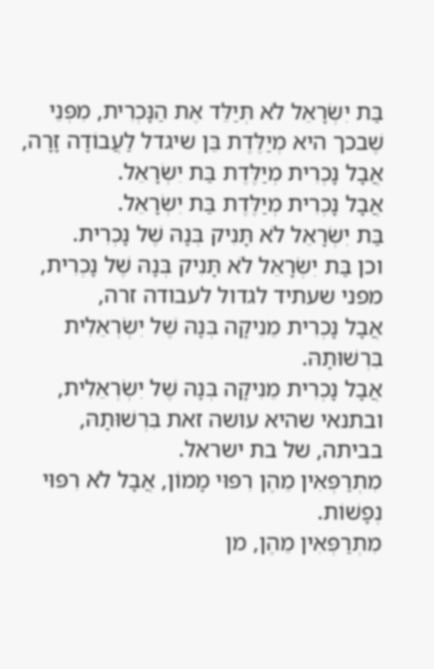בַּת יִשְׂרָאֵל לֹא תְּיַלֵּד אֶת הַנָּכְרִית, מִפְּנֵי שֶׁבכך היא מְיַלֶּדֶת בֵּן שיגדל לַעֲבוֹדָה זָרָה,
אֲבָל נָכְרִית מְיַלֶּדֶת בַּת יִשְׂרָאֵל.
אֲבָל נָכְרִית מְיַלֶּדֶת בַּת יִשְׂרָאֵל.
בַּת יִשְׂרָאֵל לֹא תָּנִיק בְּנָהּ שֶׁל נָכְרִית.
וכן בַּת יִשְׂרָאֵל לֹא תָּנִיק בְּנָהּ שֶׁל נָכְרִית, מפני שעתיד לגדול לעבודה זרה,
אֲבָל נָכְרִית מֵנִיקָה בְּנָהּ שֶׁל יִשְׂרְאֵלִית בִּרְשׁוּתָהּ.
אֲבָל נָכְרִית מֵנִיקָה בְּנָהּ שֶׁל יִשְׂרְאֵלִית, ובתנאי שהיא עושה זאת בִּרְשׁוּתָהּ, בביתה, של בת ישראל.
מִתְרַפְּאִין מֵהֶן רִפּוּי מָמוֹן, אֲבָל לֹא רִפּוּי נְפָשׁוֹת.
מִתְרַפְּאִין מֵהֶן, מן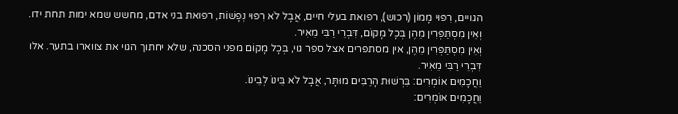הגויים, רִפּוּי מָמוֹן (רכוש), רפואת בעלי חיים, אֲבָל לֹא רִפּוּי נְפָשׁוֹת, רפואת בני אדם, מחשש שמא ימות תחת ידו.
וְאֵין מִסְתַּפְּרִין מֵהֶן בְּכָל מָקוֹם, דִּבְרֵי רַבִּי מֵאִיר.
וְאֵין מִסְתַּפְּרִין מֵהֶן, אין מסתפרים אצל ספר גוי, בְּכָל מָקוֹם מפני הסכנה, שלא יחתוך הגוי את צווארו בתער. אלו דִּבְרֵי רַבִּי מֵאִיר.
וַחֲכָמִים אוֹמְרִים: בִּרְשׁוּת הָרַבִּים מוּתָּר, אֲבָל לֹא בֵּינוֹ לְבֵינוֹ.
וַחֲכָמִים אוֹמְרִים: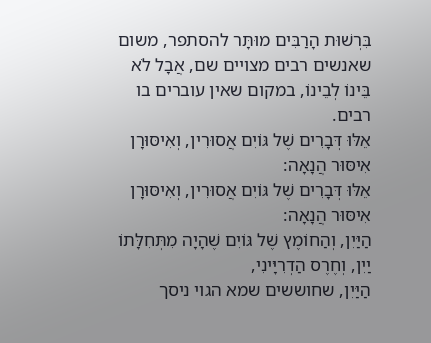בִּרְשׁוּת הָרַבִּים מוּתָּר להסתפר, משום שאנשים רבים מצויים שם, אֲבָל לֹא בֵּינוֹ לְבֵינוֹ, במקום שאין עוברים בו רבים.
אֵלּוּ דְּבָרִים שֶׁל גּוֹיִם אֲסוּרִין, וְאִיסּוּרָן אִיסּוּר הֲנָאָה:
אֵלּוּ דְּבָרִים שֶׁל גּוֹיִם אֲסוּרִין, וְאִיסּוּרָן אִיסּוּר הֲנָאָה:
הַיַּיִן, וְהַחוֹמֶץ שֶׁל גּוֹיִם שֶׁהָיָה מִתְּחִלָּתוֹ יַיִן, וְחֶרֶס הַדְרִיָּינִי,
הַיַּיִן, שחוששים שמא הגוי ניסך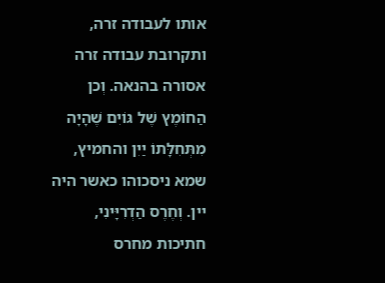אותו לעבודה זרה, ותקרובת עבודה זרה אסורה בהנאה. וְכן הַחוֹמֶץ שֶׁל גּוֹיִם שֶׁהָיָה מִתְּחִלָּתוֹ יַיִן והחמיץ, שמא ניסכוהו כאשר היה יין. וְחֶרֶס הַדְרִיָּינִי, חתיכות מחרס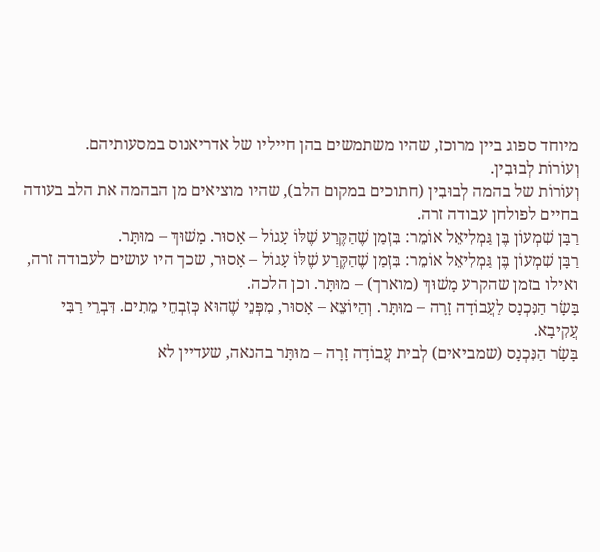מיוחד ספוג ביין מרוכז, שהיו משתמשים בהן חייליו של אדריאנוס במסעותיהם.
וְעוֹרוֹת לְבוּבִין.
וְעוֹרוֹת של בהמה לְבוּבִין (חתוכים במקום הלב), שהיו מוציאים מן הבהמה את הלב בעודה בחיים לפולחן עבודה זרה.
רַבָּן שִׁמְעוֹן בֶּן גַּמְלִיאֵל אוֹמֵר: בִּזְמַן שֶׁהַקֶּרַע שֶׁלּוֹ עָגוֹל – אָסוּר. מָשׁוּךְ – מוּתָּר.
רַבָּן שִׁמְעוֹן בֶּן גַּמְלִיאֵל אוֹמֵר: בִּזְמַן שֶׁהַקֶּרַע שֶׁלּוֹ עָגוֹל – אָסוּר, שכך היו עושים לעבודה זרה, ואילו בזמן שהקרע מָשׁוּךְ (מוארך) – מוּתָּר. וכן הלכה.
בָּשָׂר הַנִּכְנָס לַעֲבוֹדָה זָרָה – מוּתָּר. וְהַיּוֹצֵא – אָסוּר, מִפְּנֵי שֶׁהוּא כְּזִבְחֵי מֵתִים. דִּבְרֵי רַבִּי עֲקִיבָא.
בָּשָׂר הַנִּכְנָס (שמביאים) לְבית עֲבוֹדָה זָרָה – מוּתָּר בהנאה, שעדיין לא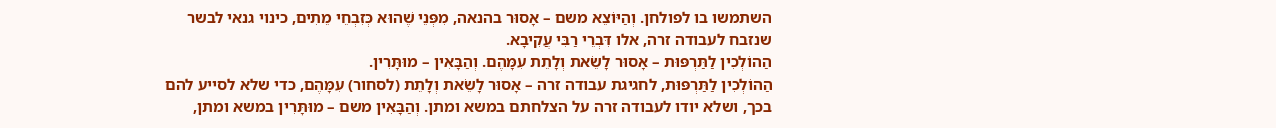השתמשו בו לפולחן. וְהַיּוֹצֵא משם – אָסוּר בהנאה, מִפְּנֵי שֶׁהוּא כְּזִבְחֵי מֵתִים, כינוי גנאי לבשר שנזבח לעבודה זרה, אלו דִּבְרֵי רַבִּי עֲקִיבָא.
הַהוֹלְכִין לַתַּרְפּוּת – אָסוּר לָשֵׂאת וְלָתֵת עִמָּהֶם. וְהַבָּאִין – מוּתָּרִין.
הַהוֹלְכִין לַתַּרְפּוּת, לחגיגת עבודה זרה – אָסוּר לָשֵׂאת וְלָתֵת (לסחור) עִמָּהֶם, כדי שלא לסייע להם בכך, ושלא יודו לעבודה זרה על הצלחתם במשא ומתן. וְהַבָּאִין משם – מוּתָּרִין במשא ומתן,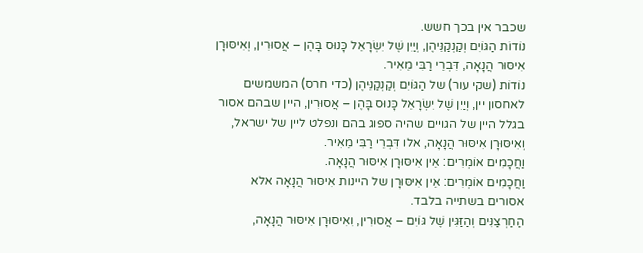שכבר אין בכך חשש.
נוֹדוֹת הַגּוֹיִם וְקַנְקַנֵּיהֶן, וְיַיִן שֶׁל יִשְׂרָאֵל כָּנוּס בָּהֶן – אֲסוּרִין, וְאִיסּוּרָן אִיסּוּר הֲנָאָה, דִּבְרֵי רַבִּי מֵאִיר.
נוֹדוֹת (שקי עור) של הַגּוֹיִם וְקַנְקַנֵּיהֶן (כדי חרס) המשמשים לאחסון יין, וְיַיִן שֶׁל יִשְׂרָאֵל כָּנוּס בָּהֶן – אֲסוּרִין, היין שבהם אסור בגלל היין של הגויים שהיה ספוג בהם ונפלט ליין של ישראל, וְאִיסּוּרָן אִיסּוּר הֲנָאָה, אלו דִּבְרֵי רַבִּי מֵאִיר.
וַחֲכָמִים אוֹמְרִים: אֵין אִיסּוּרָן אִיסּוּר הֲנָאָה.
וַחֲכָמִים אוֹמְרִים: אֵין אִיסּוּרָן של היינות אִיסּוּר הֲנָאָה אלא אסורים בשתייה בלבד.
הַחַרְצַנִּים וְהַזַּגִּין שֶׁל גּוֹיִם – אֲסוּרִין, וִאִיסּוּרָן אִיסּוּר הֲנָאָה,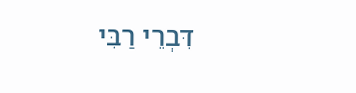דִּבְרֵי רַבִּי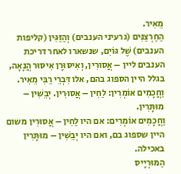מֵאִיר.
הַחַרְצַנִּים (גרעיני הענבים) וְהַזַּגִּין (קליפות הענבים) שֶׁל גּוֹיִם, שנשארו לאחר דריכת הענבים ליין – אֲסוּרִין, וְאִיסּוּרָן אִיסּוּר הֲנָאָה, בגלל היין הספוג בהם, אלו דִּבְרֵי רַבִּי מֵאִיר.
וַחֲכָמִים אוֹמְרִין: לַחִין – אֲסוּרִין. יְבֵשִׁין – מוּתָּרִין.
וַחֲכָמִים אוֹמְרִים: אם היו לַחִין – אֲסוּרִין משום היין שספוג בם, ואם היו יְבֵשִׁין – מוּתָּרִין באכילה.
הַמּוּרְיָיס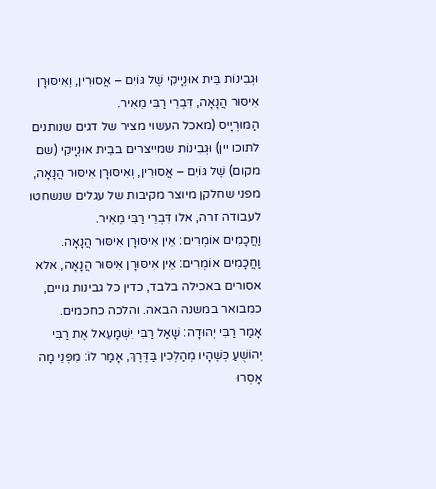וּגְבִינוֹת בֵּית אוּנְיָיקִי שֶׁל גּוֹיִם – אֲסוּרִין, וְאִיסּוּרָן אִיסּוּר הֲנָאָה, דִּבְרֵי רַבִּי מֵאִיר.
הַמּוּרְיָיס (מאכל העשוי מציר של דגים שנותנים לתוכו יין) וּגְבִינוֹת שמייצרים בבֵית אוּנְיָיקִי (שם מקום) שֶׁל גּוֹיִם – אֲסוּרִין, וְאִיסּוּרָן אִיסּוּר הֲנָאָה, מפני שחלקן מיוצר מקיבות של עגלים שנשחטו לעבודה זרה, אלו דִּבְרֵי רַבִּי מֵאִיר.
וַחֲכָמִים אוֹמְרִים: אֵין אִיסּוּרָן אִיסּוּר הֲנָאָה.
וַחֲכָמִים אוֹמְרִים: אֵין אִיסּוּרָן אִיסּוּר הֲנָאָה, אלא אסורים באכילה בלבד, כדין כל גבינות גויים, כמבואר במשנה הבאה. והלכה כחכמים.
אָמַר רַבִּי יְהוּדָה: שָׁאַל רַבִּי יִשְׁמָעֵאל אֶת רַבִּי יְהוֹשֻׁעַ כְּשֶׁהָיוּ מְהַלְּכִין בַּדֶּרֶךְ, אָמַר לוֹ: מִפְּנֵי מָה אָסְרוּ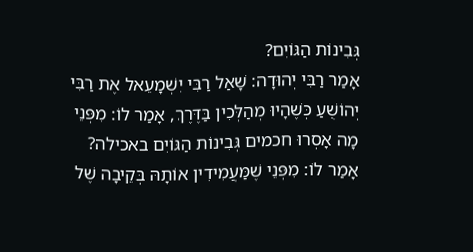גְּבִינוֹת הַגּוֹיִם?
אָמַר רַבִּי יְהוּדָה: שָׁאַל רַבִּי יִשְׁמָעֵאל אֶת רַבִּי יְהוֹשֻׁעַ כְּשֶׁהָיוּ מְהַלְּכִין בַּדֶּרֶךְ, אָמַר לוֹ: מִפְּנֵי מָה אָסְרוּ חכמים גְּבִינוֹת הַגּוֹיִם באכילה?
אָמַר לוֹ: מִפְּנֵי שֶׁמַּעֲמִידִין אוֹתָהּ בְּקֵיבָה שֶׁל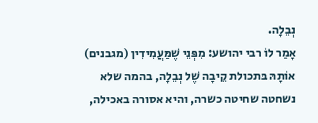נְבֵלָה.
אָמַר לוֹ רבי יהושע: מִפְּנֵי שֶׁמַּעֲמִידִין (מגבנים) אוֹתָהּ בּתכולת קֵיבָה שֶׁל נְבֵלָה, בהמה שלא נשחטה שחיטה כשרה, והיא אסורה באכילה,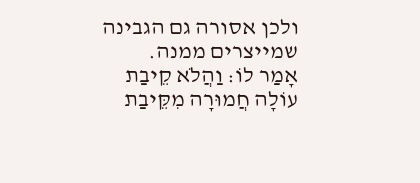ולכן אסורה גם הגבינה שמייצרים ממנה.
אָמַר לוֹ: וַהֲלֹא קֵיבַת עוֹלָה חֲמוּרָה מִקֵּיבַת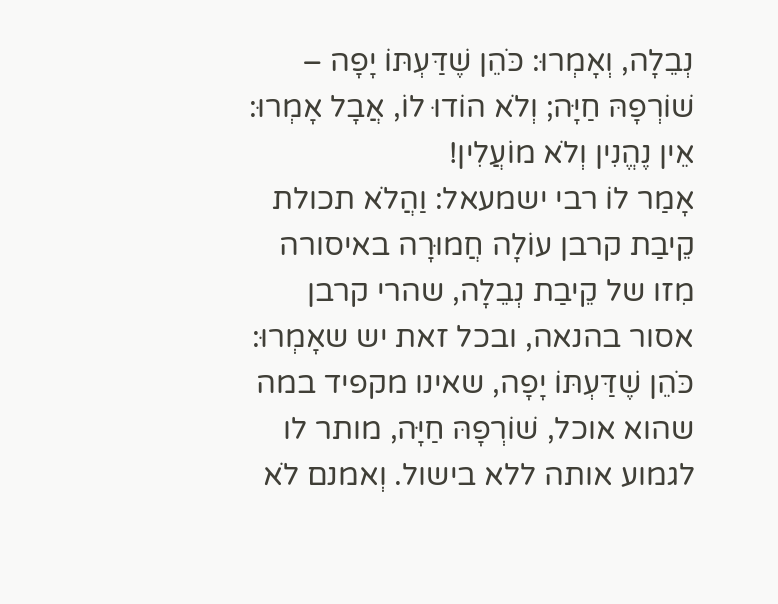נְבֵלָה, וְאָמְרוּ: כֹּהֵן שֶׁדַּעְתּוֹ יָפָה – שׁוֹרְפָהּ חַיָּה; וְלֹא הוֹדוּ לוֹ, אֲבָל אָמְרוּ: אֵין נֶהֱנִין וְלֹא מוֹעֲלִין!
אָמַר לוֹ רבי ישמעאל: וַהֲלֹא תכולת קֵיבַת קרבן עוֹלָה חֲמוּרָה באיסורה מִזו של קֵיבַת נְבֵלָה, שהרי קרבן אסור בהנאה, ובכל זאת יש שאָמְרוּ: כֹּהֵן שֶׁדַּעְתּוֹ יָפָה, שאינו מקפיד במה שהוא אוכל, שׁוֹרְפָהּ חַיָּה, מותר לו לגמוע אותה ללא בישול. וְאמנם לֹא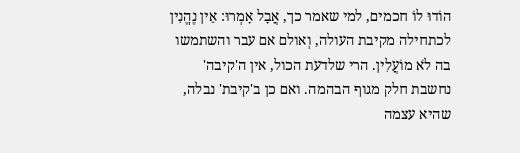הוֹדוּ לוֹ חכמים, למי שאמר כך, אֲבָל אָמְרוּ: אֵין נֶהֱנִין לכתחילה מקיבת העולה, וְאולם אם עבר והשתמשו בה לֹא מוֹעֲלִין. הרי שלדעת הכול, אין ה'קיבה' נחשבת חלק מגוף הבהמה. ואם כן ב'קיבת' נבלה, שהיא עצמה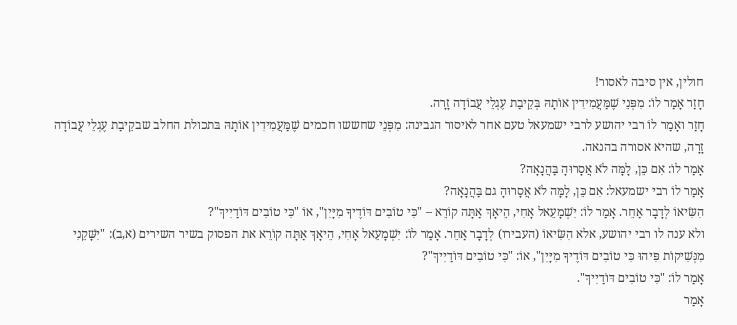חולין, אין סיבה לאסור!
חָזַר אָמַר לוֹ: מִפְּנֵי שֶׁמַּעֲמִידִין אוֹתָהּ בְּקֵיבַת עֶגְלֵי עֲבוֹדָה זָרָה.
חָזַר ואָמַר לוֹ רבי יהושע לרבי ישמעאל טעם אחר לאיסור הגבינה: מִפְּנֵי שחששו חכמים שֶׁמַּעֲמִידִין אוֹתָהּ בּתכולת החלב שבקֵיבַת עֶגְלֵי עֲבוֹדָה זָרָה, שהיא אסורה בהנאה.
אָמַר לוֹ: אִם כֵּן, לָמָּה לֹא אֲסָרוּהָ בַּהֲנָאָה?
אָמַר לוֹ רבי ישמעאל: אִם כֵּן, לָמָּה לֹא אֲסָרוּהָ גם בַּהֲנָאָה?
הִשִּׂיאוֹ לְדָבָר אַחֵר. אָמַר לוֹ: יִשְׁמָעֵאל אָחִי, הֵיאָךְ אַתָּה קוֹרֵא – "כִּי טוֹבִים דּוֹדֶיךָ מִיָּיִן", אוֹ "כִּי טוֹבִים דּוֹדַיִיךְ"?
ולא ענה לו רבי יהושע, אלא הִשִּׂיאוֹ (העבירו) לְדָבָר אַחֵר. אָמַר לוֹ: יִשְׁמָעֵאל אָחִי, הֵיאָךְ אַתָּה קוֹרֵא את הפסוק בשיר השירים (א,ב): "יִשָּׁקֵנִי מִנְּשִׁיקוֹת פִּיהוּ כִּי טוֹבִים דּוֹדֶיךָ מִיָּיִן", אוֹ: "כִּי טוֹבִים דּוֹדַיִיךְ"?
אָמַר לוֹ: "כִּי טוֹבִים דּוֹדַיִיךְ".
אָמַר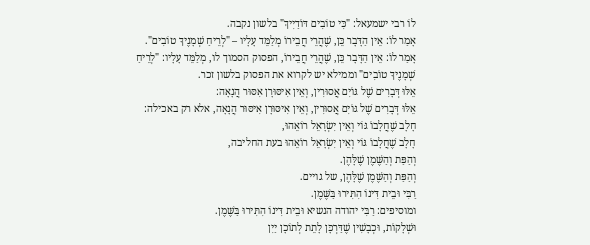לוֹ רבי ישמעאל: "כִּי טוֹבִים דּוֹדַיִיךְ" בלשון נקבה.
אָמַר לוֹ: אֵין הַדָּבָר כֵּן, שֶׁהֲרֵי חֲבֵירוֹ מְלַמֵּד עָלָיו – "לְרֵיחַ שְׁמָנֶיךָ טוֹבִים".
אָמַר לוֹ: אֵין הַדָּבָר כֵּן, שֶׁהֲרֵי חֲבֵירוֹ, הפסוק הסמוך לו, מְלַמֵּד עָלָיו: "לְרֵיחַ שְׁמָנֶיךָ טוֹבִים" וממילא יש לקרוא את הפסוק בלשון זכר.
אֵלּוּ דְּבָרִים שֶׁל גּוֹיִם אֲסוּרִין, וְאֵין אִיסּוּרָן אִסּוּר הֲנָאָה:
אֵלּוּ דְּבָרִים שֶׁל גּוֹיִם אֲסוּרִין, וְאֵין אִיסּוּרָן אִיסּוּר הֲנָאָה, אלא רק באכילה:
חָלָב שֶׁחֲלָבוֹ גּוֹי וְאֵין יִשְׂרָאֵל רוֹאֵהוּ,
חָלָב שֶׁחֲלָבוֹ גּוֹי וְאֵין יִשְׂרָאֵל רוֹאֵהוּ בעת החליבה,
וְהַפַּת וְהַשֶּׁמֶן שֶׁלָּהֶן.
וְהַפַּת וְהַשֶּׁמֶן שֶׁלָּהֶן, של גויים.
רַבִּי וּבֵית דִּינוֹ הִתִּירוּ בַּשֶּׁמֶן.
ומוסיפים: רַבִּי יהודה הנשיא וּבֵית דִּינוֹ הִתִּירוּ בַּשֶּׁמֶן.
וּשְׁלָקוֹת, וּכְבָשִׁין שֶׁדַּרְכָּן לָתֵת לְתוֹכָן יַיִן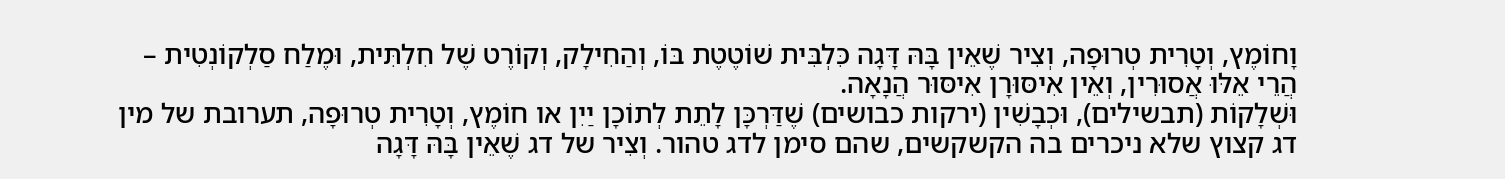וָחוֹמֶץ, וְטָרִית טְרוּפָה, וְצִיר שֶׁאֵין בָּהּ דָּגָה כִּלְבִּית שׁוֹטֶטֶת בּוֹ, וְהַחִילָק, וְקוֹרֶט שֶׁל חִלְתִּית, וּמֶלַח סַלְקוֹנְטִית – הֲרֵי אֵלּוּ אֲסוּרִין, וְאֵין אִיסּוּרָן אִיסּוּר הֲנָאָה.
וּשְׁלָקוֹת (תבשילים), וּכְבָשִׁין (ירקות כבושים) שֶׁדַּרְכָּן לָתֵת לְתוֹכָן יַיִן או חוֹמֶץ, וְטָרִית טְרוּפָה, תערובת של מין דג קצוץ שלא ניכרים בה הקשקשים, שהם סימן לדג טהור. וְצִיר של דג שֶׁאֵין בָּהּ דָּגָה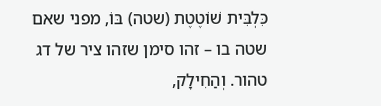כִּלְבִּית שׁוֹטֶטֶת (שטה) בּוֹ, מפני שאם שטה בו – זהו סימן שזהו ציר של דג טהור. וְהַחִילָק,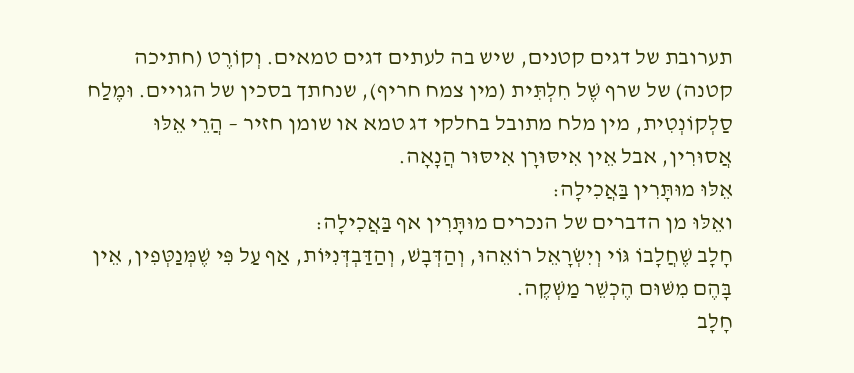תערובת של דגים קטנים, שיש בה לעתים דגים טמאים. וְקוֹרֶט (חתיכה קטנה) של שרף שֶׁל חִלְתִּית (מין צמח חריף), שנחתך בסכין של הגויים. וּמֶלַח סַלְקוֹנְטִית, מין מלח מתובל בחלקי דג טמא או שומן חזיר – הֲרֵי אֵלּוּ אֲסוּרִין, אבל אֵין אִיסּוּרָן אִיסּוּר הֲנָאָה.
אֵלּוּ מוּתָּרִין בַּאֲכִילָה:
ואֵלּוּ מן הדברים של הנכרים מוּתָּרִין אף בַּאֲכִילָה:
חָלָב שֶׁחֲלָבוֹ גּוֹי וְיִשְׂרָאֵל רוֹאֵהוּ, וְהַדְּבָשׁ, וְהַדַּבְדְּנִיּוֹת, אַף עַל פִּי שֶׁמְּנַטְּפִין, אֵין בָּהֶם מִשּׁוּם הֶכְשֵׁר מַשְׁקֶה.
חָלָב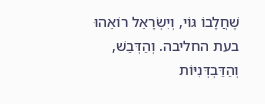שֶׁחֲלָבוֹ גּוֹי, וְיִשְׂרָאֵל רוֹאֵהוּ בעת החליבה. וְהַדְּבַשׁ, וְהַדַּבְדְּנִיּוֹת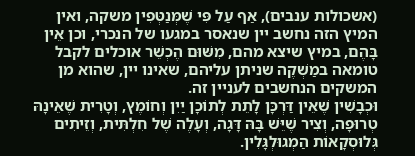(אשכולות ענבים), אַף עַל פִּי שֶׁמְּנַטְּפִין משקה, ואין המיץ הזה נחשב יין שנאסר במגעו של הנכרי, וכן אֵין בָּהֶם, במיץ שיצא מהם, מִשּׁוּם הֶכְשֵׁר אוכלים לקבל טומאה במַשְׁקֶה שניתן עליהם, שאינו יין, שהוא מן המשקים הנחשבים לעניין זה.
וּכְבָשִׁין שֶׁאֵין דַּרְכָּן לָתֵת לְתוֹכָן יַיִן וְחוֹמֶץ, וְטָרִית שֶׁאֵינָהּ טְרוּפָה, וְצִיר שֶׁיֵּשׁ בָּהּ דָּגָה, וְעָלֶה שֶׁל חִלְתִּית, וְזֵיתִים גְּלוּסְקָאוֹת הַמְגוּלְגָּלִין.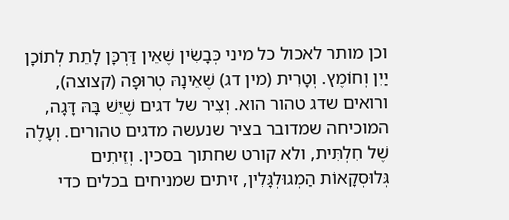וכן מותר לאכול כל מיני כְּבָשִׂין שֶׁאֵין דַּרְכָּן לָתֵת לְתוֹכָן יַיִן וְחוֹמֶץ. וְטָרִית (מין דג) שֶׁאֵינָהּ טְרוּפָה (קצוצה), ורואים שדג טהור הוא. וְצִיר של דגים שֶׁיֵּשׁ בָּהּ דָּגָה, המוכיחה שמדובר בציר שנעשה מדגים טהורים. וְעָלֶה שֶׁל חִלְתִּית, ולא קורט שחתוך בסכין. וְזֵיתִים גְּלוּסְקָאוֹת הַמְגוּלְגָּלִין, זיתים שמניחים בכלים כדי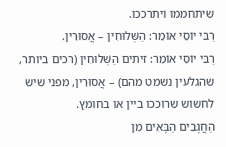שיתחממו ויתרככו.
רַבִּי יוֹסֵי אוֹמֵר: הַשְּׁלוּחִין – אֲסוּרִין.
רַבִּי יוֹסֵי אוֹמֵר: זיתים הַשְּׁלוּחִין (רכים ביותר, שהגלעין נשמט מהם) – אֲסוּרִין, מפני שיש לחשוש שרוככו ביין או בחומץ.
הַחֲגָבִים הַבָּאִים מִן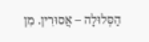הַסְּלוּלָה – אֲסוּרִין. מִן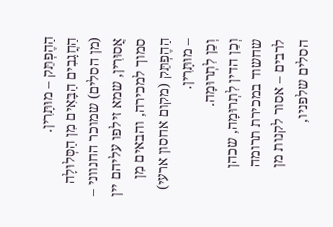הַהֶפְתֵּק – מוּתָּרִין.
הַחֲגָבִים הַבָּאִים מִן הַסְּלוּלָה (מן הסלים) שמוכר החנווני – אֲסוּרִין, שמא זילפו עליהם יין סמוך למכירה, והבאים מִן הַהֶפְתֵּק (מקום אחסון ארעי) – מוּתָּרִין.
וְכֵן לִתְרוּמָה.
וְכֵן הדין לִתְרוּמָה, שכהן שחשוד במכירת תרומה לרבים – אסור לקנות מן הסלים שלפניו,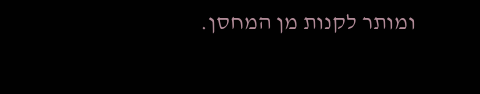ומותר לקנות מן המחסן.